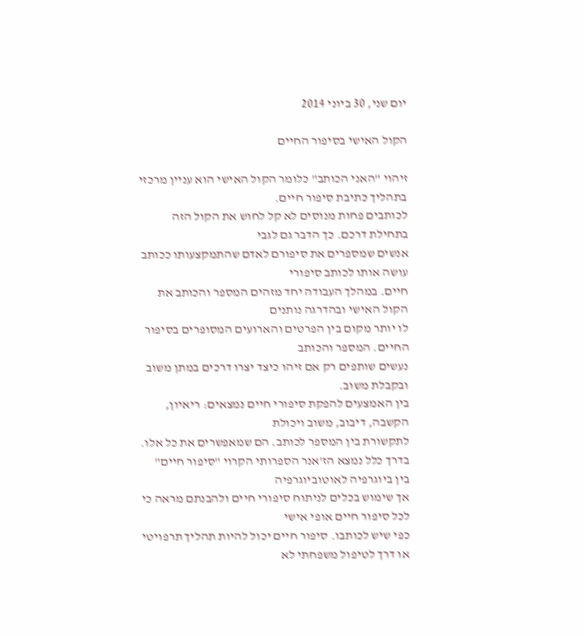יום שני, 30 ביוני 2014

הקול האישי בסיפור החיים

זיהוי "האני הכותב" כלומר הקול האישי הוא עניין מרכזי בתהליך כתיבת סיפור חיים.
לכותבים פחות מנוסים לא קל לחוש את הקול הזה בתחילת דרכם. כך הדבר גם לגבי
אנשים שמספרים את סיפורם לאדם שהתמקצעותו ככותב עושה אותו לכותב סיפורי
חיים. במהלך העבודה יחד מזהים המספר והכותב את הקול האישי ובהדרגה נותנים
לו יותר מקום בין הפרטים והארועים המסופרים בסיפור החיים. המספר והכותב
נעשים שותפים רק אם זיהו כיצד יצרו דרכים במתן משוב ובקבלת משוב.
בין האמצעים להפקת סיפורי חיים נמצאים: ריאיון, הקשבה, דיבוב, משוב ויכולת
לתקשורת בין המספר לכותב. הם שמאפשרים את כל אלו.
בדרך כלל נמצא הז'אנר הספרותי הקרוי "סיפור חיים" בין ביוגרפיה לאוטוביוגרפיה
אך שימוש בכלים לניתוח סיפורי חיים ולהבנתם מראה כי לכל סיפור חיים אופי אישי
כפי שיש לכותבו. סיפור חיים יכול להיות תהליך תרפויטי או דרך לטיפול משפחתי לא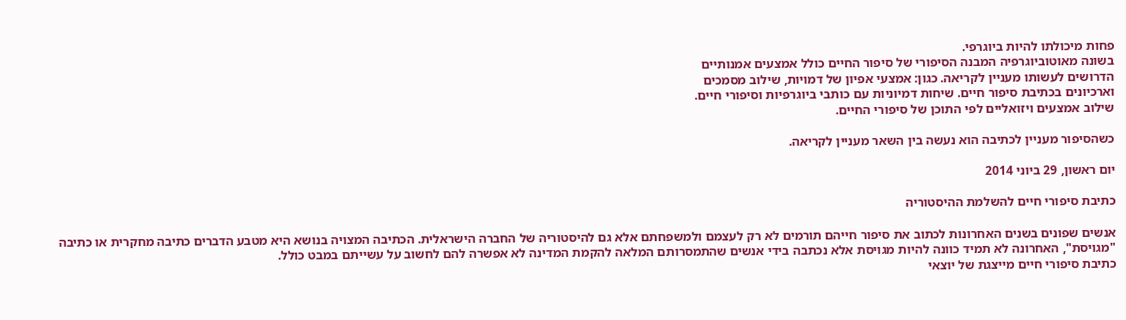פחות מיכולתו להיות ביוגרפי.
בשונה מאוטוביוגרפיה המבנה הסיפורי של סיפור החיים כולל אמצעים אמנותיים
הדרושים לעשותו מעניין לקריאה. כגון: אמצעי אפיון של דמויות, שילוב מסמכים
וארכיונים בכתיבת סיפור חיים. שיחות דמיוניות עם כותבי ביוגרפיות וסיפורי חיים.
שילוב אמצעים ויזואליים לפי התוכן של סיפורי החיים.

כשהסיפור מעניין לכתיבה הוא נעשה בין השאר מעניין לקריאה.

יום ראשון, 29 ביוני 2014

כתיבת סיפורי חיים להשלמת ההיסטוריה

אנשים שפונים בשנים האחרונות לכתוב את סיפור חייהם תורמים לא רק לעצמם ולמשפחתם אלא גם להיסטוריה של החברה הישראלית. הכתיבה המצויה בנושא היא מטבע הדברים כתיבה מחקרית או כתיבה "מגויסת", האחרונה לא תמיד כוונה להיות מגויסת אלא נכתבה בידי אנשים שהתמסרותם המלאה להקמת המדינה לא אפשרה להם לחשוב על עשייתם במבט כולל.
כתיבת סיפורי חיים מייצגת של יוצאי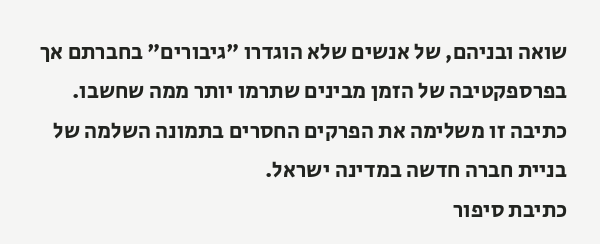שואה ובניהם, של אנשים שלא הוגדרו "גיבורים" בחברתם אך בפרספקטיבה של הזמן מבינים שתרמו יותר ממה שחשבו. כתיבה זו משלימה את הפרקים החסרים בתמונה השלמה של בניית חברה חדשה במדינה ישראל.
כתיבת סיפור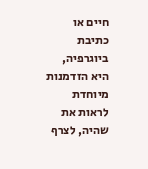חיים או כתיבת ביוגרפיה, היא הזדמנות מיוחדת לראות את שהיה, לצרף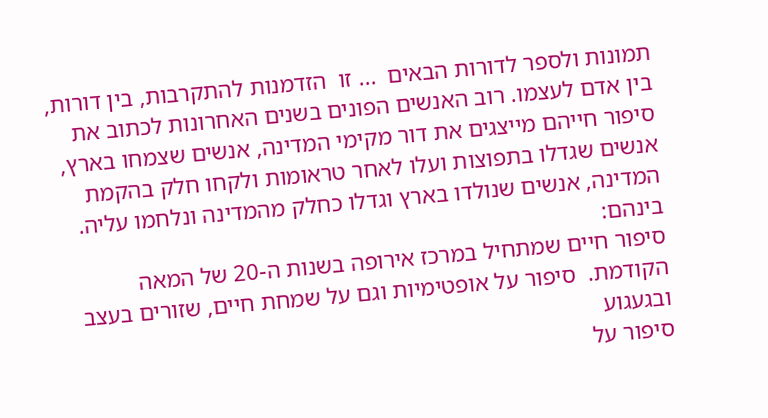תמונות ולספר לדורות הבאים  ... זו  הזדמנות להתקרבות, בין דורות, בין אדם לעצמו. רוב האנשים הפונים בשנים האחרונות לכתוב את סיפור חייהם מייצגים את דור מקימי המדינה, אנשים שצמחו בארץ, אנשים שגדלו בתפוצות ועלו לאחר טראומות ולקחו חלק בהקמת המדינה, אנשים שנולדו בארץ וגדלו כחלק מהמדינה ונלחמו עליה.
בינהם:
סיפור חיים שמתחיל במרכז אירופה בשנות ה-20 של המאה הקודמת.  סיפור על אופטימיות וגם על שמחת חיים, שזורים בעצב ובגעגוע
סיפור על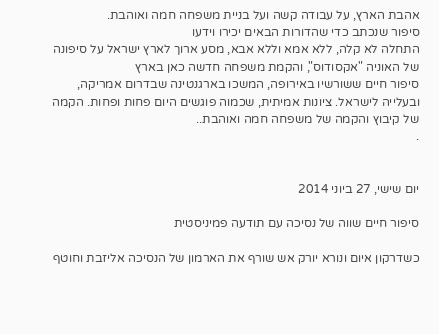אהבת הארץ, על עבודה קשה ועל בניית משפחה חמה ואוהבת.
סיפור שנכתב כדי שהדורות הבאים יכירו וידעו
התחלה לא קלה, ללא אמא וללא אבא, מסע ארוך לארץ ישראל על סיפונה של האוניה "אקסודוס", והקמת משפחה חדשה כאן בארץ
סיפור חיים ששורשיו באירופה, המשכו בארגנטינה שבדרום אמריקה, ובעלייה לישראל. ציונות אמיתית, שכמוה פוגשים היום פחות ופחות. הקמה של קיבוץ והקמה של משפחה חמה ואוהבת..
.


יום שישי, 27 ביוני 2014

סיפור חיים שווה של נסיכה עם תודעה פמיניסטית

כשדרקון איום ונורא יורק אש שורף את הארמון של הנסיכה אליזבת וחוטף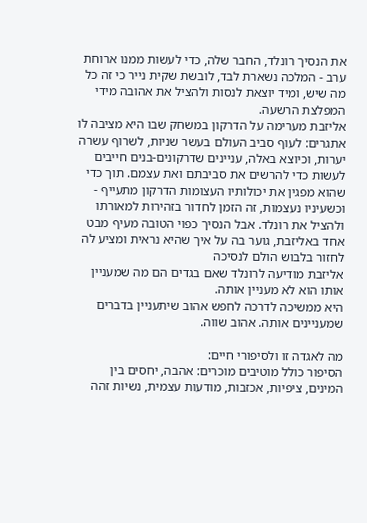את הנסיך רונלד, החבר שלה, כדי לעשות ממנו ארוחת ערב - המלכה נשארת לבד, לובשת שקית נייר כי זה כל מה שיש, ומיד יוצאת לנסות ולהציל את אהובה מידי המפלצת הרשעה.
אליזבת מערימה על הדרקון במשחק שבו היא מציבה לו אתגרים: לעוף סביב העולם בעשר שניות, לשרוף עשרה יערות, וכיוצא באלה, עניינים שדרקונים-בנים חייבים לעשות כדי להרשים את סביבתם ואת עצמם. תוך כדי שהוא מפגין את יכולותיו העצומות הדרקון מתעייף - וכשעיניו נעצמות, זה הזמן לחדור בזהירות למאורתו ולהציל את רונלד. אבל הנסיך כפוי הטובה מעיף מבט אחד באליזבת, גוער בה על איך שהיא נראית ומציע לה לחזור בלבוש הולם לנסיכה
אליזבת מודיעה לרונלד שאם בגדים הם מה שמעניין אותו הוא לא מעניין אותה.
היא ממשיכה לדרכה לחפש אהוב שיתעניין בדברים שמעניינים אותה. אהוב שווה.

מה לאגדה זו ולסיפורי חיים:
הסיפור כולל מוטיבים מוכרים: אהבה, יחסים בין המינים, ציפיות, אכזבות, מודעות עצמית, נשיות זהה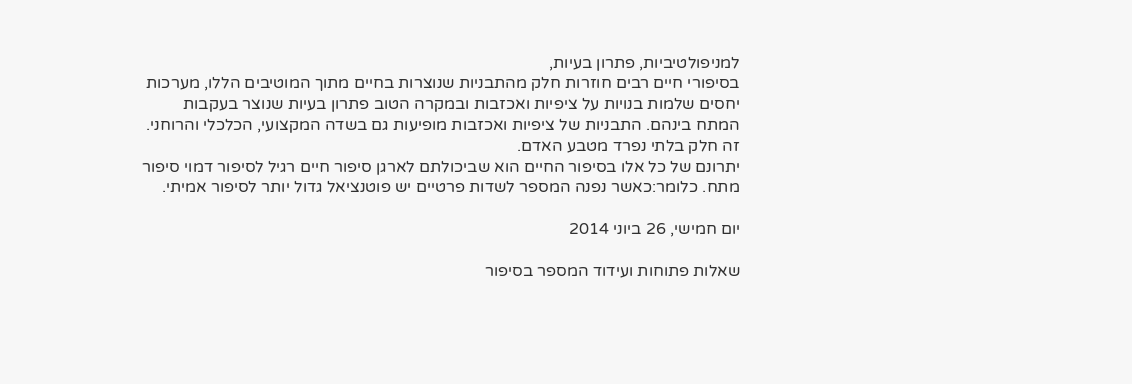למניפולטיביות, פתרון בעיות,
בסיפורי חיים רבים חוזרות חלק מהתבניות שנוצרות בחיים מתוך המוטיבים הללו, מערכות יחסים שלמות בנויות על ציפיות ואכזבות ובמקרה הטוב פתרון בעיות שנוצר בעקבות המתח בינהם. התבניות של ציפיות ואכזבות מופיעות גם בשדה המקצועי, הכלכלי והרוחני. זה חלק בלתי נפרד מטבע האדם.
יתרונם של כל אלו בסיפור החיים הוא שביכולתם לארגן סיפור חיים רגיל לסיפור דמוי סיפור מתח. כלומר:כאשר נפנה המספר לשדות פרטיים יש פוטנציאל גדול יותר לסיפור אמיתי.

יום חמישי, 26 ביוני 2014

שאלות פתוחות ועידוד המספר בסיפור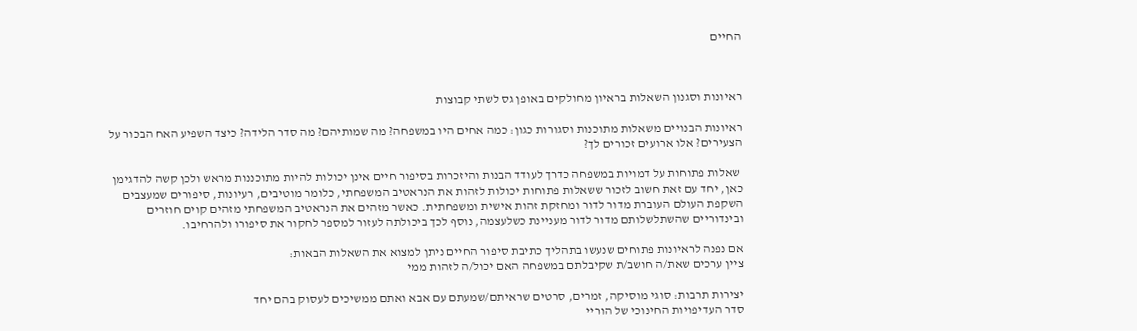החיים



ראיונות וסגנון השאלות בראיון מחולקים באופן גס לשתי קבוצות

ראיונות הבנויים משאלות מתוכנות וסגורות כגון: כמה אחים היו במשפחה? מה שמותיהם? מה סדר הלידה? כיצד השפיע האח הבכור על הצעירים? אלו ארועים זכורים לך?

 שאלות פתוחות על דמויות במשפחה כדרך לעודד הבנות והיזכרות בסיפור חיים אינן יכולות להיות מתוכננות מראש ולכן קשה להדגימן כאן, יחד עם זאת חשוב לזכור ששאלות פתוחות יכולות לזהות את הנראטיב המשפחתי, כלומר מוטיבים, רעיונות, סיפורים שמעצבים השקפת העולם העוברת מדור לדור ומחזקת זהות אישית ומשפחתית. כאשר מזהים את הנראטיב המשפחתי מזהים קוים חוזרים ובינדוריים שהשתלשלותם מדור לדור מעניינת כשלעצמה, נוסף לכך ביכולתה לעזור למספר לחקור את סיפורו ולהרחיבו.

אם נפנה לראיונות פתוחים שנעשו בתהליך כתיבת סיפור החיים ניתן למצוא את השאלות הבאות:
ציין ערכים שאת/ה חושב/ת שקיבלתם במשפחה האם יכול/ה לזהות ממי

יצירות תרבות: סוגי מוסיקה, זמרים, סרטים שראיתם/שמעתם עם אבא ואתם ממשיכים לעסוק בהם יחד
סדר העדיפויות החינוכי של הוריי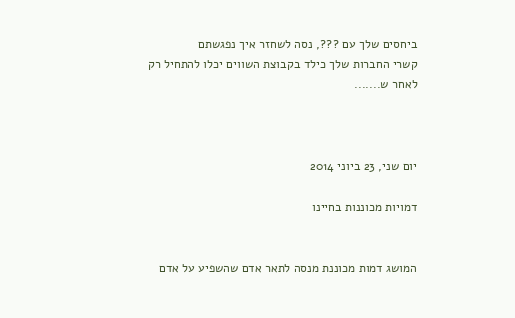ביחסים שלך עם ???, נסה לשחזר איך נפגשתם
קשרי החברות שלך כילד בקבוצת השווים יכלו להתחיל רק לאחר ש.......



יום שני, 23 ביוני 2014

דמויות מכוננות בחיינו


המושג דמות מכוננת מנסה לתאר אדם שהשפיע על אדם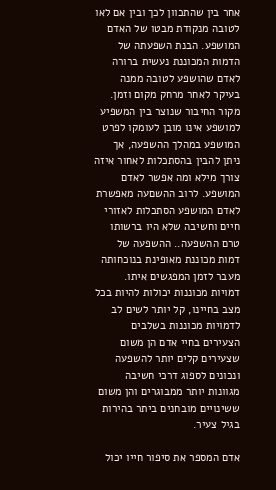אחר בין שהתכוון לכך ובין אם לאו לטובה מנקודת מבטו של האדם המושפע. הבנת השפעתה של הדמות המכוננת נעשית ברורה לאדם שהושפע לטובה ממנה בעיקר לאחר מרחק מקום וזמן.
מקור החיבור שנוצר בין המשפיע למושפע אינו מובן לעומקו לפרט המושפע במהלך ההשפעה, אך ניתן להבין בהסתכלות לאחור איזה צורך מילא ומה אפשר לאדם המושפע. לרוב ההשםעה מאפשרת לאדם המושפע הסתכלות לאזורי חיים וחשיבה שלא היו ברשותו טרם ההשפעה.. ההשפעה של דמות מכוננת מאופינת בנוכחותה מעבר לזמן המפגשים איתו. דמויות מכוננות יכולות להיות בכל מצב בחיינו, קל יותר לשים לב לדמויות מכוננות בשלבים הצעירים בחיי אדם הן משום שצעירים קלים יותר להשפעה ונכונים לספוג דרכי חשיבה מגוונות יותר ממבוגרים והן משום ששינויים מובחנים ביתר בהירות בגיל צעיר.

אדם המספר את סיפור חייו יכול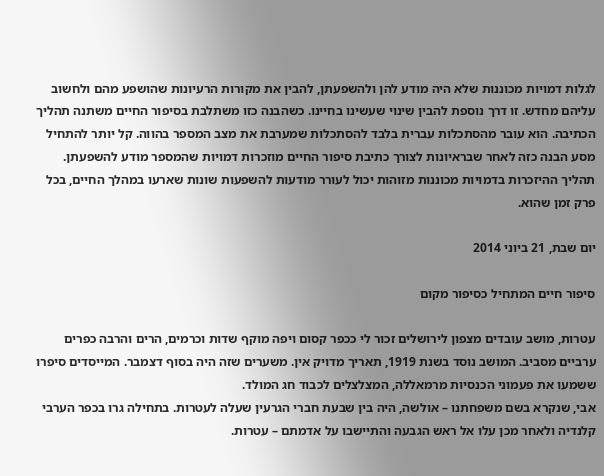לגלות דמויות מכוננות שלא היה מודע להן ולהשפעתן, להבין את מקורות הרעיונות שהושפע מהם ולחשוב עליהם מחדש. זו דרך נוספת להבין שינוי שעשינו בחיינו. כשהבנה כזו משתלבת בסיפור החיים משתנה תהליך הכתיבה. הוא עובר מהסתכלות עברית בלבד להסתכלות שמערבת את מצב המספר בהווה. קל יותר להתחיל מסע הבנה כזה לאחר שבראיונות לצורך כתיבת סיפור החיים מוזכרות דמויות שהמספר מודע להשפעתן. תהליך ההיזכרות בדמויות מכוננות מזוהות יכול לעורר מודעות להשפעות שונות שארעו במהלך החיים, בכל פרק זמן שהוא.

יום שבת, 21 ביוני 2014

סיפור חיים המתחיל כסיפור מקום

עטרות, מושב עובדים מצפון לירושלים זכור לי ככפר קסום ויפה מוקף שדות וכרמים, הרים והרבה כפרים ערביים מסביב. המושב נוסד בשנת 1919, תאריך מדויק אין. משערים שזה היה בסוף דצמבר. המייסדים סיפרו ששמעו את פעמוני הכנסיות מרמאללה, המצלצלים לכבוד חג המולד.
אבי, שנקרא בשם משפחתנו – אולשה, היה בין שבעת חברי הגרעין שעלה לעטרות. בתחילה גרו בכפר הערבי קלנדיה ולאחר מכן עלו אל ראש הגבעה והתיישבו על אדמתם – עטרות.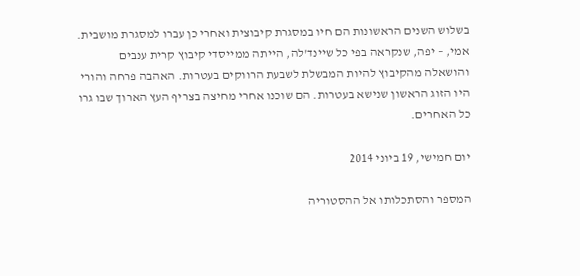בשלוש השנים הראשונות הם חיו במסגרת קיבוצית ואחרי כן עברו למסגרת מושבית. אמי, – יפה, שנקראה בפי כל שיינד'לה, הייתה ממייסדי קיבוץ קרית ענבים והושאלה מהקיבוץ להיות המבשלת לשבעת הרווקים בעטרות. האהבה פרחה והורי היו הזוג הראשון שנישא בעטרות. הם שוכנו אחרי מחיצה בצריף העץ הארוך שבו גרו כל האחרים.

יום חמישי, 19 ביוני 2014

המספר והסתכלותו אל ההסטוריה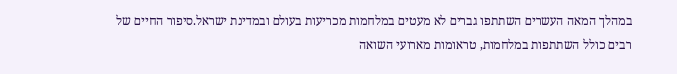במהלך המאה העשרים השתתפו גברים לא מעטים במלחמות מכריעות בעולם ובמדינת ישראל.סיפור החיים של רבים כולל השתתפות במלחמות, טראומות מארועי השואה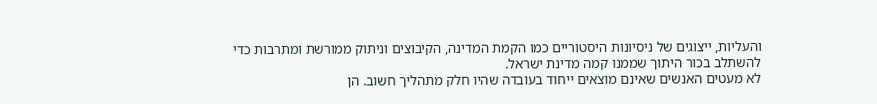והעליות, ייצוגים של ניסיונות היסטוריים כמו הקמת המדינה, הקיבוצים וניתוק ממורשת ומתרבות כדי להשתלב בכור היתוך שממנו קמה מדינת ישראל.
לא מעטים האנשים שאינם מוצאים ייחוד בעובדה שהיו חלק מתהליך חשוב. הן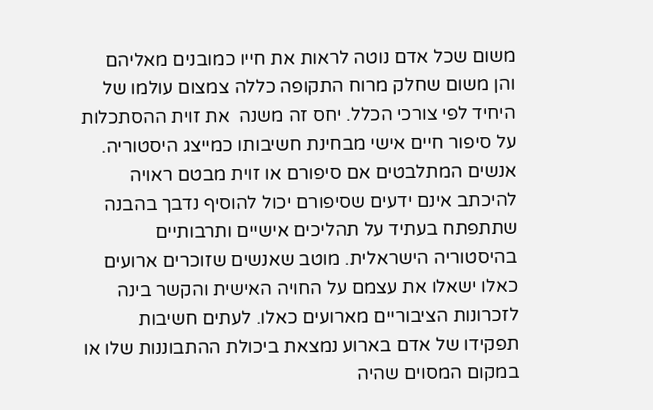משום שכל אדם נוטה לראות את חייו כמובנים מאליהם והן משום שחלק מרוח התקופה כללה צמצום עולמו של היחיד לפי צורכי הכלל. יחס זה משנה  את זוית ההסתכלות על סיפור חיים אישי מבחינת חשיבותו כמייצג היסטוריה. אנשים המתלבטים אם סיפורם או זוית מבטם ראויה להיכתב אינם ידעים שסיפורם יכול להוסיף נדבך בהבנה שתתפתח בעתיד על תהליכים אישיים ותרבותיים בהיסטוריה הישראלית. מוטב שאנשים שזוכרים ארועים כאלו ישאלו את עצמם על החויה האישית והקשר בינה לזכרונות הציבוריים מארועים כאלו. לעתים חשיבות תפקידו של אדם בארוע נמצאת ביכולת ההתבוננות שלו או במקום המסוים שהיה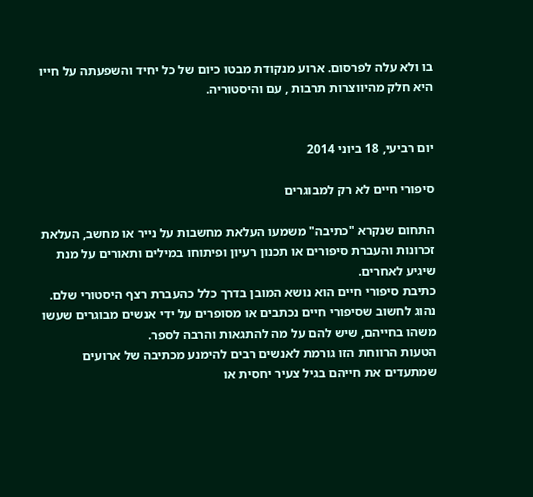בו ולא עלה לפרסום. ארוע מנקודת מבטו כיום של כל יחיד והשפעתה על חייו היא חלק מהיווצרות תרבות , עם והיסטוריה.


יום רביעי, 18 ביוני 2014

סיפורי חיים לא רק למבוגרים

התחום שנקרא "כתיבה" משמעו העלאת מחשבות על נייר או מחשב, העלאת זכרונות והעברת סיפורים או תכנון רעיון ופיתוחו במילים ותאורים על מנת שיגיע לאחרים.
כתיבת סיפורי חיים הוא נושא המובן בדרך כלל כהעברת רצף היסטורי שלם. נהוג לחשוב שסיפורי חיים נכתבים או מסופרים על ידי אנשים מבוגרים שעשו משהו בחייהם, שיש להם על מה להתגאות והרבה לספר.
הטעות הרווחת הזו גורמת לאנשים רבים להימנע מכתיבה של ארועים שמתעדים את חייהם בגיל צעיר יחסית או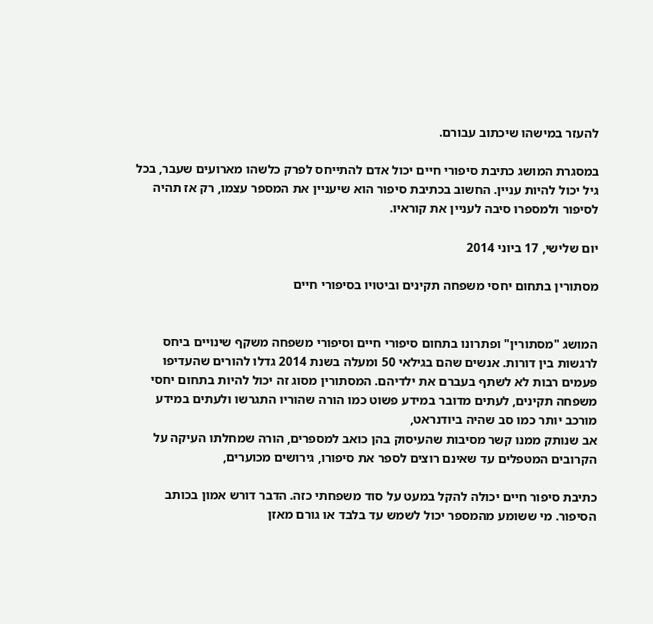להעזר במישהו שיכתוב עבורם.

במסגרת המושג כתיבת סיפורי חיים יכול אדם להתייחס לפרק כלשהו מארועים שעבר, בכל גיל יכול להיות עניין. החשוב בכתיבת סיפור הוא שיעניין את המספר עצמו, רק אז תהיה לסיפור ולמספרו סיבה לעניין את קוראיו.

יום שלישי, 17 ביוני 2014

מסתורין בתחום יחסי משפחה תקינים וביטויו בסיפורי חיים


המושג "מסתורין" ופתרונו בתחום סיפורי חיים וסיפורי משפחה משקף שינויים ביחס לרגשות בין דורות. אנשים שהם בגילאי 50 ומעלה בשנת 2014 גדלו להורים שהעדיפו פעמים רבות לא לשתף בעברם את ילדיהם. המסתורין מסוג זה יכול להיות בתחום יחסי משפחה תקינים, לעתים מדובר במידע פשוט כמו הורה שהוריו התגרשו ולעתים במידע מורכב יותר כמו סב שהיה ביודנראט,
אב שנותק ממנו קשר מסיבות שהעיסוק בהן כואב למספרים, הורה שמחלתו העיקה על הקרובים המטפלים עד שאינם רוצים לספר את סיפורו, גירושים מכוערים,

כתיבת סיפור חיים יכולה להקל במעט על סוד משפחתי כזה. הדבר דורש אמון בכותב הסיפור. מי ששומע מהמספר יכול לשמש עד בלבד או גורם מאזן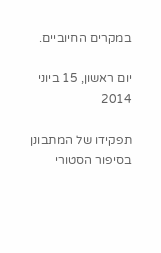במקרים החיוביים.

יום ראשון, 15 ביוני 2014

תפקידו של המתבונן בסיפור הסטורי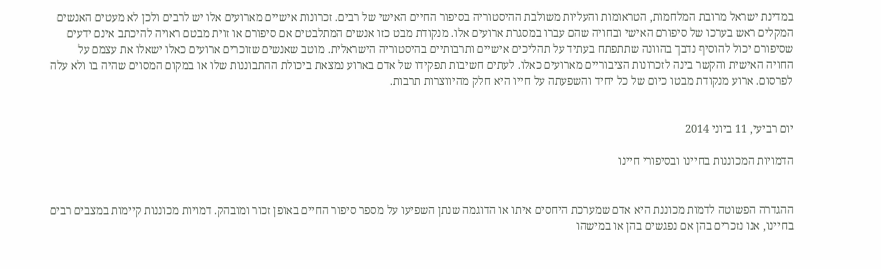במדינת ישראל מרובת המלחמות, הטראומות והעליות משולבת ההיסטוריה בסיפור החיים האישי של רבים. זכרונות אישיים מארועים אלו יש לרבים ולכן לא מעטים האנשים המקלים ראש בערכו של סיפורם האישי ובחויה שהם עברו במסגרת ארועים אלו. מנקודת מבט כזו אנשים המתלבטים אם סיפורם או זוית מבטם ראויה להיכתב אינם ידעים שסיפורם יכול להוסיף נדבך בהוונה שתתפתח בעתיד על תהליכים אישיים ותרבותיים בהיסטוריה הישראלית. מוטב שאנשים שזוכרים ארועים כאלו ישאלו את עצמם על החויה האישית והקשר בינה לזכרונות הציבוריים מארועים כאלו. לעתים חשיבות תפקידו של אדם בארוע נמצאת ביכולת ההתבוננות שלו או במקום המסוים שהיה בו ולא עלה לפרסום. ארוע מנקודת מבטו כיום של כל יחיד והשפעתה על חייו היא חלק מהיווצרות תרבות.


יום רביעי, 11 ביוני 2014

הדמויות המכוננות בחיינו ובסיפורי חיינו


ההגדרה הפשוטה לדמות מכוננת היא אדם שמערכת היחסים איתו או הדוגמה שנתן השפיעו על מספר סיפור החיים באופן זכור ומובהק. דמויות מכוננות קיימות במצבים רבים בחיינו, אנו נזכרים בהן אם נפגשים בהן או במישהו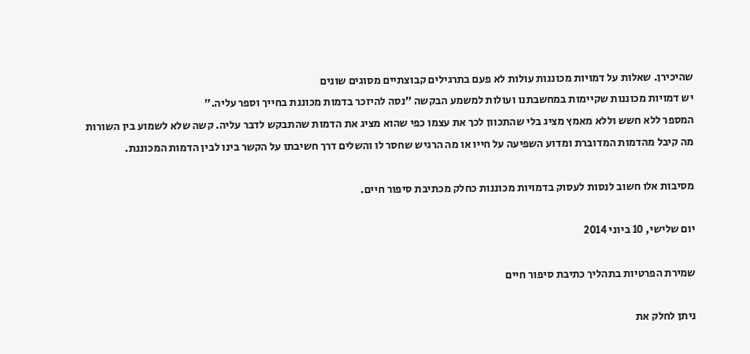שהיכירן. שאלות על דמויות מכוננות עולות לא פעם בתרגילים קבוצתיים מסוגים שונים
יש דמויות מכוננות שקיימות במחשבתנו ועולות למשמע הבקשה "נסה להיזכר בדמות מכוננת בחייך וספר עליה."
המספר ללא חשש וללא מאמץ מציג בלי שהתכוון לכך את עצמו כפי שהוא מציג את הדמות שהתבקש לדבר עליה. קשה שלא לשמוע בין השורות מה קיבל מהדמות המדוברת ומדוע השפיעה על חייו או מה הרגיש שחסר לו והשלים דרך חשיבתו על הקשר בינו לבין הדמות המכוננת.

מסיבות אלו חשוב לנסות לעסוק בדמויות מכוננות כחלק מכתיבת סיפור חיים.

יום שלישי, 10 ביוני 2014

שמירת הפרטיות בתהליך כתיבת סיפור חיים

ניתן לחלק את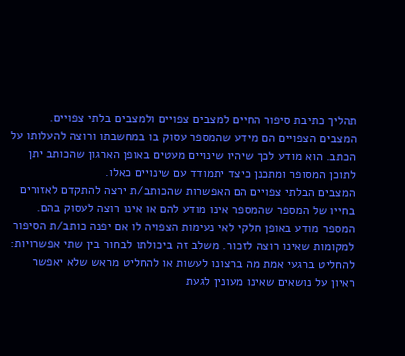תהליך כתיבת סיפור החיים למצבים צפויים ולמצבים בלתי צפויים. המצבים הצפויים הם מידע שהמספר עסוק בו במחשבתו ורוצה להעלותו על הכתב. הוא מודע לכך שיהיו שינויים מעטים באופן הארגון שהכותב יתן לתוכן המסופר ומתכנן כיצד יתמודד עם שינויים כאלו.
המצבים הבלתי צפויים הם האפשרות שהכותב/ת ירצה להתקדם לאזורים בחייו של המספר שהמספר אינו מודע להם או אינו רוצה לעסוק בהם.
המספר מודע באופן חלקי לאי נעימות הצפויה לו אם יפנה כותב/ת הסיפור למקומות שאינו רוצה לזכור. משלב זה ביכולתו לבחור בין שתי אפשרויות: להחליט ברגעי אמת מה ברצונו לעשות או להחליט מראש שלא יאפשר ראיון על נושאים שאינו מעונין לגעת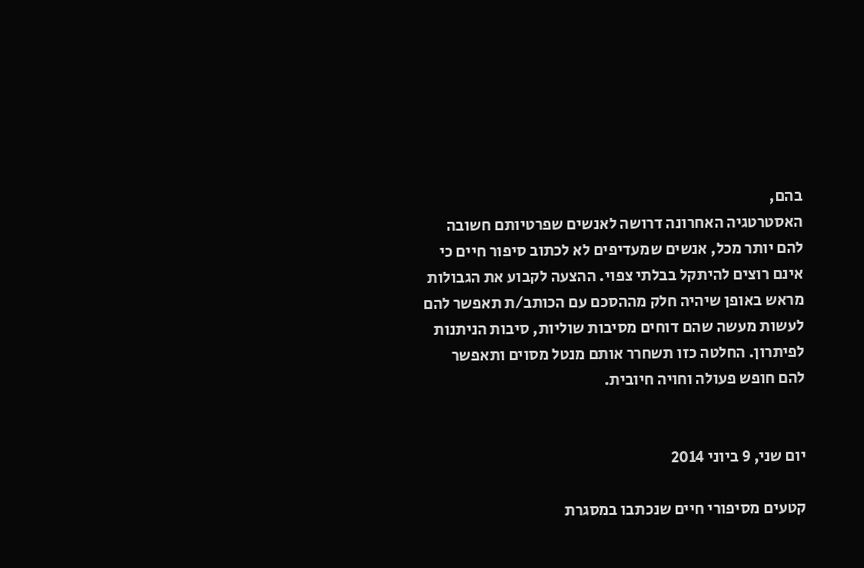בהם,
האסטרטגיה האחרונה דרושה לאנשים שפרטיותם חשובה להם יותר מכל, אנשים שמעדיפים לא לכתוב סיפור חיים כי אינם רוצים להיתקל בבלתי צפוי. ההצעה לקבוע את הגבולות מראש באופן שיהיה חלק מההסכם עם הכותב/ת תאפשר להם לעשות מעשה שהם דוחים מסיבות שוליות, סיבות הניתנות לפיתרון. החלטה כזו תשחרר אותם מנטל מסוים ותאפשר להם חופש פעולה וחויה חיובית.


יום שני, 9 ביוני 2014

קטעים מסיפורי חיים שנכתבו במסגרת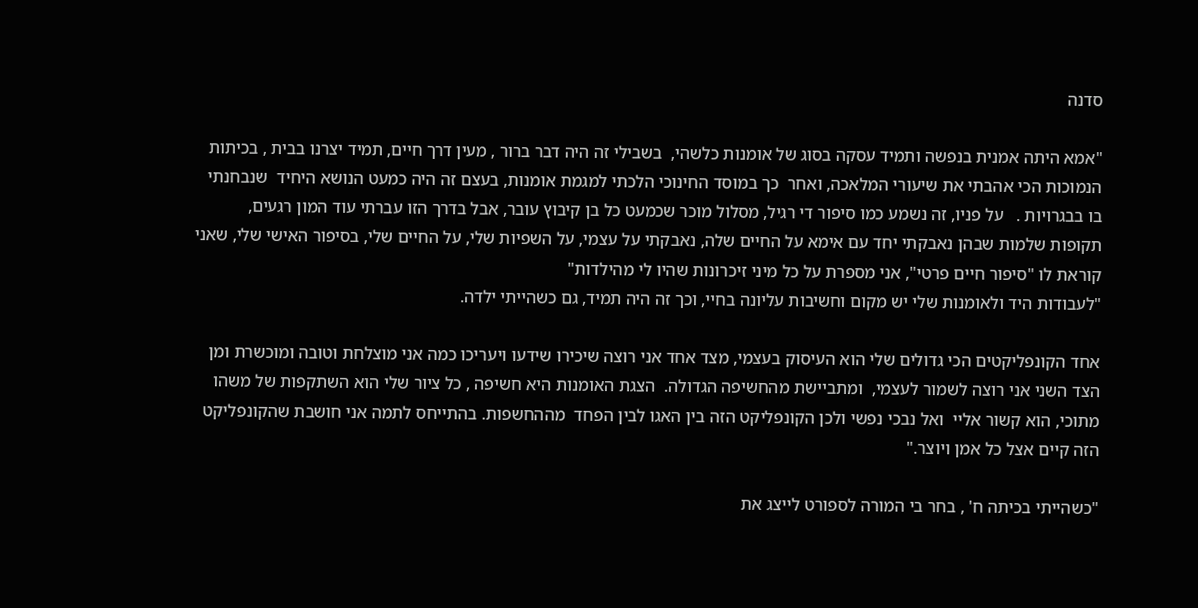סדנה

"אמא היתה אמנית בנפשה ותמיד עסקה בסוג של אומנות כלשהי,  בשבילי זה היה דבר ברור , מעין דרך חיים, תמיד יצרנו בבית , בכיתות הנמוכות הכי אהבתי את שיעורי המלאכה, ואחר  כך במוסד החינוכי הלכתי למגמת אומנות, בעצם זה היה כמעט הנושא היחיד  שנבחנתי בו בבגרויות .   על פניו, זה נשמע כמו סיפור די רגיל, מסלול מוכר שכמעט כל בן קיבוץ עובר, אבל בדרך הזו עברתי עוד המון רגעים, תקופות שלמות שבהן נאבקתי יחד עם אימא על החיים שלה, נאבקתי על עצמי, על השפיות שלי, על החיים שלי, בסיפור האישי שלי, שאני קוראת לו "סיפור חיים פרטי", אני מספרת על כל מיני זיכרונות שהיו לי מהילדות"
"לעבודות היד ולאומנות שלי יש מקום וחשיבות עליונה בחיי, וכך זה היה תמיד, גם כשהייתי ילדה.

אחד הקונפליקטים הכי גדולים שלי הוא העיסוק בעצמי, מצד אחד אני רוצה שיכירו שידעו ויעריכו כמה אני מוצלחת וטובה ומוכשרת ומן הצד השני אני רוצה לשמור לעצמי,  ומתביישת מהחשיפה הגדולה.  הצגת האומנות היא חשיפה , כל ציור שלי הוא השתקפות של משהו מתוכי, הוא קשור אליי  ואל נבכי נפשי ולכן הקונפליקט הזה בין האגו לבין הפחד  מההחשפות. בהתייחס לתמה אני חושבת שהקונפליקט הזה קיים אצל כל אמן ויוצר."

"כשהייתי בכיתה ח' , בחר בי המורה לספורט לייצג את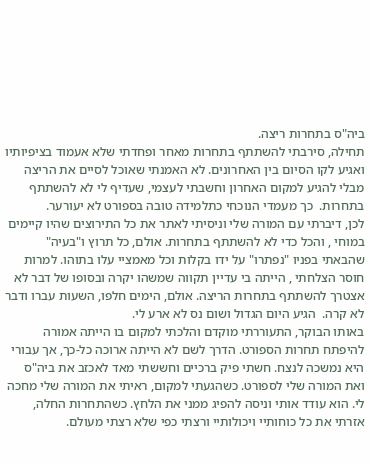ביה"ס בתחרות ריצה.
תחילה, סירבתי להשתתף בתחרות מאחר ופחדתי שלא אעמוד בציפיותיו ואגיע לקו הסיום בין האחרונים. לא האמנתי שאוכל לסיים את הריצה מבלי להגיע למקום האחרון וחשבתי לעצמי, שעדיף לי לא להשתתף בתחרות.  כך מעמדי הנוכחי כתלמידה טובה בספורט לא יעורער.
לכן, דיברתי עם המורה שלי וניסיתי לאתר את כל התירוצים שהיו קיימים במוחי , והכל כדי לא להשתתף בתחרות. אולם, כל תרוץ ו"בעיה" שהבאתי בפניו "נפתרו" על ידו בקלות וכל מאמציי עלו בתוהו. למרות חוסר הצלחתי , הייתה בי עדיין תקווה שמשהו יקרה ובסופו של דבר לא אצטרך להשתתף בתחרות הריצה. אולם, הימים חלפו, השעות עברו ודבר לא קרה.  הגיע היום הגדול ושום נס לא ארע לי.
באותו הבוקר, התעוררתי מוקדם והלכתי למקום בו הייתה אמורה להיפתח תחרות הספורט. הדרך לשם לא הייתה ארוכה כל-כך, אך עבורי היא נמשכה לנצח. חשתי פיק ברכיים וחששתי מאד לאכזב את ביה"ס ואת המורה שלי לספורט. כשהגעתי למקום, ראיתי את המורה שלי מחכה לי. הוא עודד אותי וניסה להפיג ממני את הלחץ. כשהתחרות החלה, אזרתי את כל כוחותיי ויכולותיי ורצתי כפי שלא רצתי מעולם.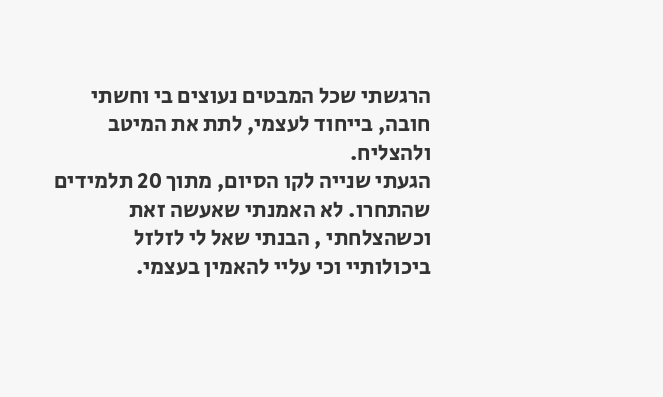הרגשתי שכל המבטים נעוצים בי וחשתי חובה, בייחוד לעצמי, לתת את המיטב ולהצליח.
הגעתי שנייה לקו הסיום, מתוך 20 תלמידים שהתחרו. לא האמנתי שאעשה זאת וכשהצלחתי , הבנתי שאל לי לזלזל ביכולותיי וכי עליי להאמין בעצמי.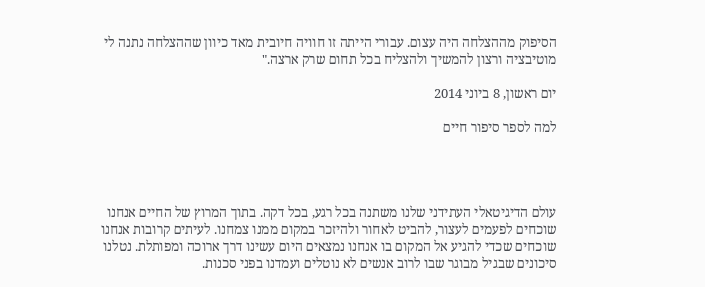הסיפוק מההצלחה היה עצום. עבורי הייתה זו חוויה חיובית מאד כיוון שההצלחה נתנה לי מוטיבציה ורצון להמשיך ולהצליח בכל תחום שרק ארצה."

יום ראשון, 8 ביוני 2014

למה לספר סיפור חיים




עולם הדיגיטאלי העתידני שלנו משתנה בכל רגע, בכל דקה. בתוך המרוץ של החיים אנחנו שוכחים לפעמים לעצור, להביט לאחור ולהיזכר במקום ממנו צמחנו. לעיתים קרובות אנחנו שוכחים שכדי להגיע אל המקום בו אנחנו נמצאים היום עשינו דרך ארוכה ומפותלת. נטלנו סיכונים שבגיל מבוגר שבו לרוב אנשים לא נוטלים ועמדנו בפני סכנות.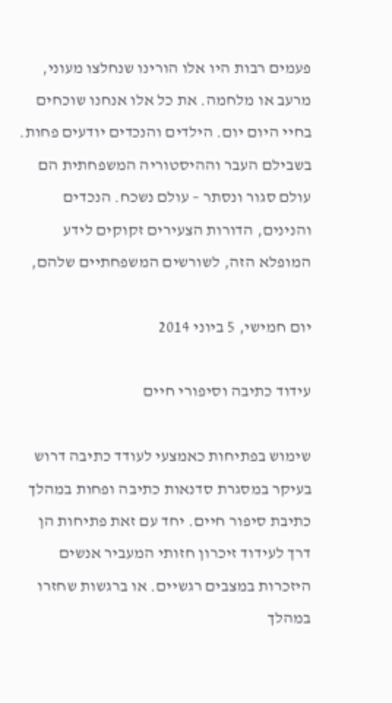פעמים רבות היו אלו הורינו שנחלצו מעוני, מרעב או מלחמה. את כל אלו אנחנו שוכחים בחיי היום יום. הילדים והנכדים יודעים פחות. בשבילם העבר וההיסטוריה המשפחתית הם עולם סגור ונסתר – עולם נשכח. הנכדים והנינים, הדורות הצעירים זקוקים לידע המופלא הזה, לשורשים המשפחתיים שלהם,

יום חמישי, 5 ביוני 2014

עידוד כתיבה וסיפורי חיים

שימוש בפתיחות כאמצעי לעודד כתיבה דרוש בעיקר במסגרת סדנאות כתיבה ופחות במהלך כתיבת סיפור חיים. יחד עם זאת פתיחות הן דרך לעידוד זיכרון חזותי המעביר אנשים היזכרות במצבים רגשיים. או ברגשות שחזרו במהלך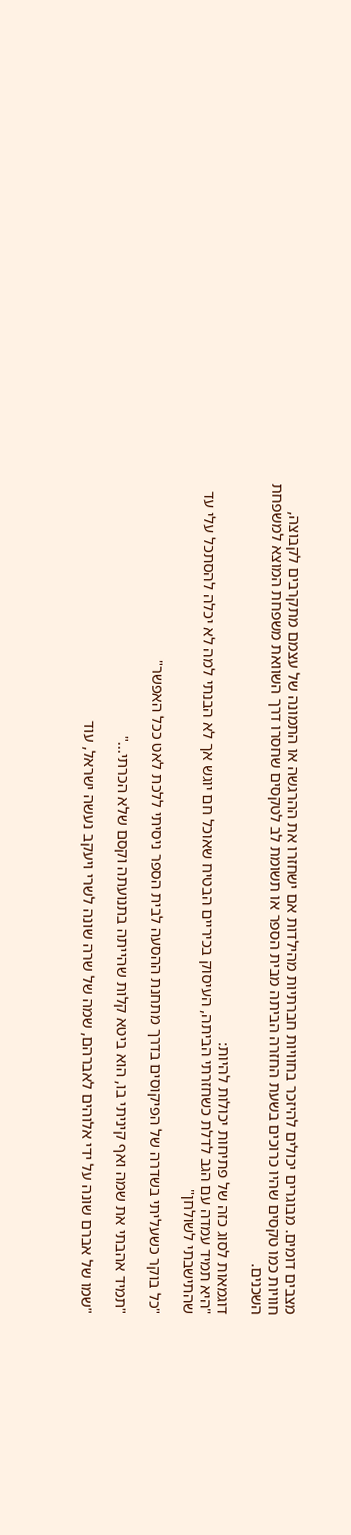מצבים דומים. מבוגרים יכולים להיזכר בחוויות חברתיות מהילדות אם ישחזרו את ההרגשה או התמונה של עצמם מתקרבים לקבוצה, חוויות כמו טקסים שהיו כרוכים בשעת החזרה הביתה מבית הספר או תשומת לב לטקסים שחסרו דרך השוואת משפחת המוצא למשפחת השכנים.

דוגמאות לסוג כזה של פתיחות יכולות להיות:
"היא תמיד עמדה עם הגב לדלת כשחזרתי הביתה, העיסוק בכיריים הבטיח שאוכל חם יוגש אך לא הבנתי למה לא יכלה להסתכל עלי עד שהתישבתי לשולחן"

"כל בוקר כשעליתי בשדרה של הפיקוסים בדרך מתחנת ההסעה לבית הספר ניסיתי ללכת לאט ככל האפשר"

"תמיד אהבתי את שמה ואף קיניתי בו, הוא ביטא קלות שהייתה בתנועתה וקסם שלא הכרתי..."

"שמו של אברם שונה על ידי אלוהים לאברהם, שמה של שרה שונה לשרי ויעקב נעשה ישראל, עוד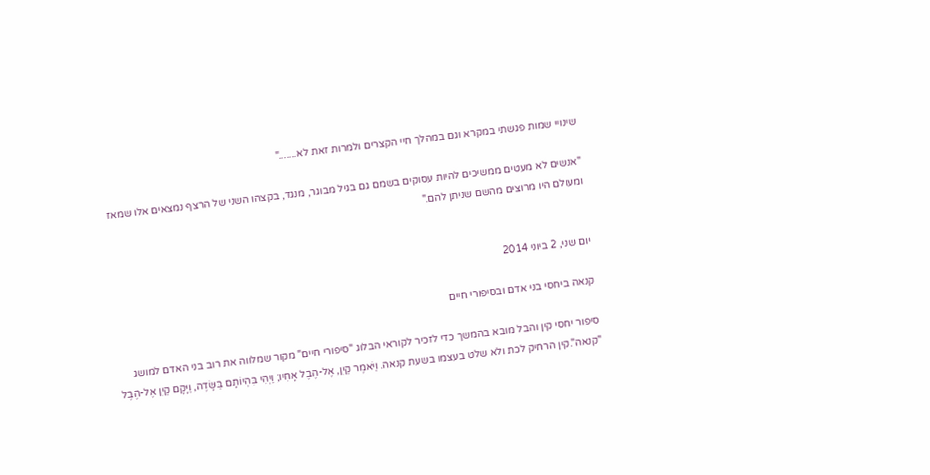שינויי שמות פגשתי במקרא וגם במהלך חיי הקצרים ולמרות זאת לא......."

"אנשים לא מעטים ממשיכים להיות עסוקים בשמם גם בגיל מבוגר, מנגד, בקצהו השני של הרצף נמצאים אלו שמאז ומעולם היו מרוצים מהשם שניתן להם."


יום שני, 2 ביוני 2014

קנאה ביחסי בני אדם ובסיפורי חיים

סיפור יחסי קין והבל מובא בהמשך כדי לזכיר לקוראי הבלוג "סיפורי חיים" מקור שמלווה את רוב בני האדם למושג "קנאה".קין הרחיק לכת ולא שלט בעצמו בשעת קנאה. וַיֹּאמֶר קַיִן, אֶל-הֶבֶל אָחִיו; וַיְהִי בִּהְיוֹתָם בַּשָּׂדֶה, וַיָּקָם קַיִן אֶל-הֶבֶל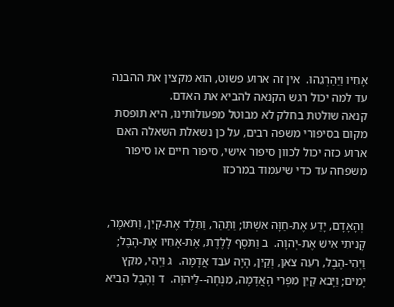אָחִיו וַיַּהַרְגֵהוּ.  אין זה ארוע פשוט, הוא מקצין את ההבנה עד למה יכול רגש הקנאה להביא את האדם.
קנאה שולטת בחלק לא מבוטל מפעולותינו, היא תופסת מקום בסיפורי משפה רבים, על כן נשאלת השאלה האם ארוע כזה יכול לכוון סיפור אישי, סיפור חיים או סיפור משפחה עד כדי שיעמוד במרכזו


 וְהָאָדָם, יָדַע אֶת-חַוָּה אִשְׁתּוֹ; וַתַּהַר, וַתֵּלֶד אֶת-קַיִן, וַתֹּאמֶר, קָנִיתִי אִישׁ אֶת-יְהוָה.  ב וַתֹּסֶף לָלֶדֶת, אֶת-אָחִיו אֶת-הָבֶל; וַיְהִי-הֶבֶל, רֹעֵה צֹאן, וְקַיִן, הָיָה עֹבֵד אֲדָמָה.  ג וַיְהִי, מִקֵּץ יָמִים; וַיָּבֵא קַיִן מִפְּרִי הָאֲדָמָה, מִנְחָה--לַיהוָה.  ד וְהֶבֶל הֵבִיא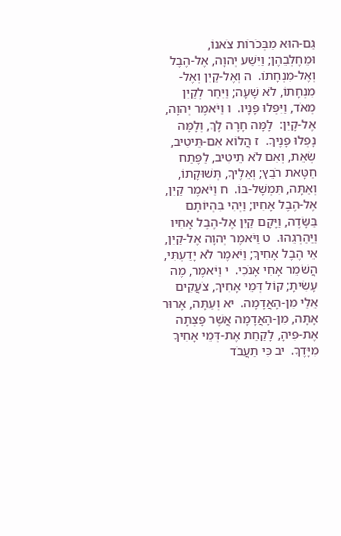גַם-הוּא מִבְּכֹרוֹת צֹאנוֹ, וּמֵחֶלְבֵהֶן; וַיִּשַׁע יְהוָה, אֶל-הֶבֶל וְאֶל-מִנְחָתוֹ.  ה וְאֶל-קַיִן וְאֶל-מִנְחָתוֹ, לֹא שָׁעָה; וַיִּחַר לְקַיִן מְאֹד, וַיִּפְּלוּ פָּנָיו.  ו וַיֹּאמֶר יְהוָה, אֶל-קָיִן:  לָמָּה חָרָה לָךְ, וְלָמָּה נָפְלוּ פָנֶיךָ.  ז הֲלוֹא אִם-תֵּיטִיב, שְׂאֵת, וְאִם לֹא תֵיטִיב, לַפֶּתַח חַטָּאת רֹבֵץ; וְאֵלֶיךָ, תְּשׁוּקָתוֹ, וְאַתָּה, תִּמְשָׁל-בּוֹ.  ח וַיֹּאמֶר קַיִן, אֶל-הֶבֶל אָחִיו; וַיְהִי בִּהְיוֹתָם בַּשָּׂדֶה, וַיָּקָם קַיִן אֶל-הֶבֶל אָחִיו וַיַּהַרְגֵהוּ.  ט וַיֹּאמֶר יְהוָה אֶל-קַיִן, אֵי הֶבֶל אָחִיךָ; וַיֹּאמֶר לֹא יָדַעְתִּי, הֲשֹׁמֵר אָחִי אָנֹכִי.  י וַיֹּאמֶר, מֶה עָשִׂיתָ; קוֹל דְּמֵי אָחִיךָ, צֹעֲקִים אֵלַי מִן-הָאֲדָמָה.  יא וְעַתָּה, אָרוּר אָתָּה, מִן-הָאֲדָמָה אֲשֶׁר פָּצְתָה אֶת-פִּיהָ, לָקַחַת אֶת-דְּמֵי אָחִיךָ מִיָּדֶךָ.  יב כִּי תַעֲבֹד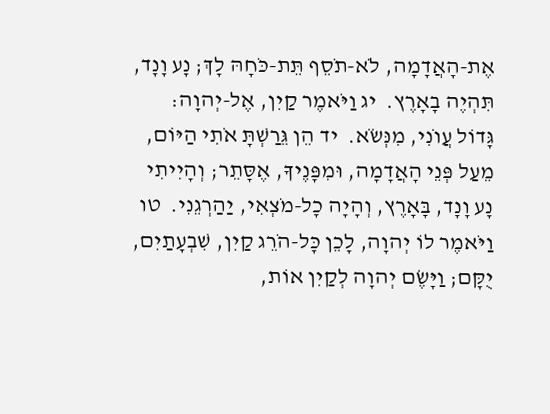אֶת-הָאֲדָמָה, לֹא-תֹסֵף תֵּת-כֹּחָהּ לָךְ; נָע וָנָד, תִּהְיֶה בָאָרֶץ.  יג וַיֹּאמֶר קַיִן, אֶל-יְהוָה:  גָּדוֹל עֲו‍ֹנִי, מִנְּשֹׂא.  יד הֵן גֵּרַשְׁתָּ אֹתִי הַיּוֹם, מֵעַל פְּנֵי הָאֲדָמָה, וּמִפָּנֶיךָ, אֶסָּתֵר; וְהָיִיתִי נָע וָנָד, בָּאָרֶץ, וְהָיָה כָל-מֹצְאִי, יַהַרְגֵנִי.  טו וַיֹּאמֶר לוֹ יְהוָה, לָכֵן כָּל-הֹרֵג קַיִן, שִׁבְעָתַיִם, יֻקָּם; וַיָּשֶׂם יְהוָה לְקַיִן אוֹת,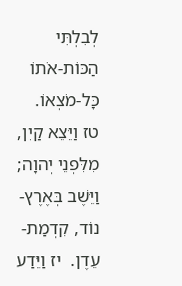לְבִלְתִּי הַכּוֹת-אֹתוֹ כָּל-מֹצְאוֹ.  טז וַיֵּצֵא קַיִן, מִלִּפְנֵי יְהוָה; וַיֵּשֶׁב בְּאֶרֶץ-נוֹד, קִדְמַת-עֵדֶן.  יז וַיֵּדַע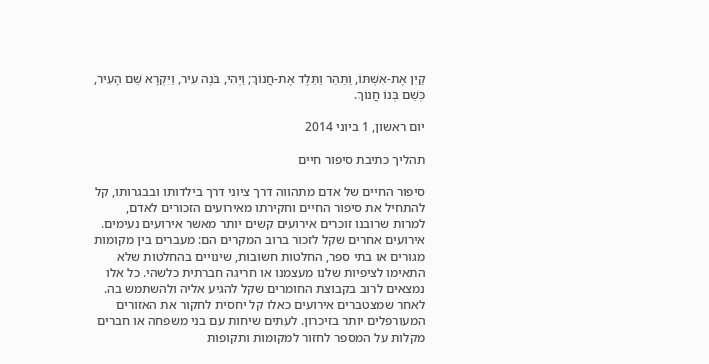קַיִן אֶת-אִשְׁתּוֹ, וַתַּהַר וַתֵּלֶד אֶת-חֲנוֹךְ; וַיְהִי, בֹּנֶה עִיר, וַיִּקְרָא שֵׁם הָעִיר, כְּשֵׁם בְּנוֹ חֲנוֹךְ.

יום ראשון, 1 ביוני 2014

תהליך כתיבת סיפור חיים

סיפור החיים של אדם מתהווה דרך ציוני דרך בילדותו ובבגרותו, קל להתחיל את סיפור החיים וחקירתו מאירועים הזכורים לאדם, למרות שרובנו זוכרים אירועים קשים יותר מאשר אירועים נעימים. אירועים אחרים שקל לזכור ברוב המקרים הם: מעברים בין מקומות מגורים או בתי ספר, החלטות חשובות, שינויים בהחלטות שלא התאימו לציפיות שלנו מעצמנו או חריגה חברתית כלשהי. כל אלו נמצאים לרוב בקבוצת החומרים שקל להגיע אליה ולהשתמש בה.
לאחר שמצטברים אירועים כאלו קל יחסית לחקור את האזורים המעורפלים יותר בזיכרון. לעתים שיחות עם בני משפחה או חברים מקלות על המספר לחזור למקומות ותקופות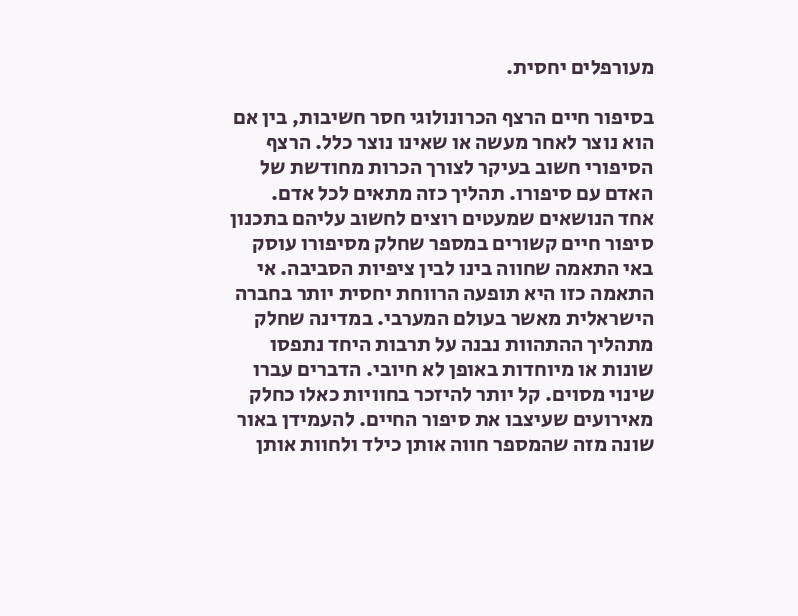מעורפלים יחסית.

בסיפור חיים הרצף הכרונולוגי חסר חשיבות, בין אם הוא נוצר לאחר מעשה או שאינו נוצר כלל. הרצף הסיפורי חשוב בעיקר לצורך הכרות מחודשת של האדם עם סיפורו. תהליך כזה מתאים לכל אדם.
אחד הנושאים שמעטים רוצים לחשוב עליהם בתכנון סיפור חיים קשורים במספר שחלק מסיפורו עוסק באי התאמה שחווה בינו לבין ציפיות הסביבה. אי התאמה כזו היא תופעה הרווחת יחסית יותר בחברה הישראלית מאשר בעולם המערבי. במדינה שחלק מתהליך ההתהוות נבנה על תרבות היחד נתפסו שונות או מיוחדות באופן לא חיובי. הדברים עברו שינוי מסוים. קל יותר להיזכר בחוויות כאלו כחלק מאירועים שעיצבו את סיפור החיים. להעמידן באור שונה מזה שהמספר חווה אותן כילד ולחוות אותן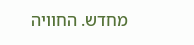מחדש. החוויה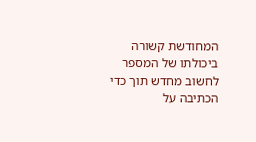המחודשת קשורה ביכולתו של המספר לחשוב מחדש תוך כדי הכתיבה על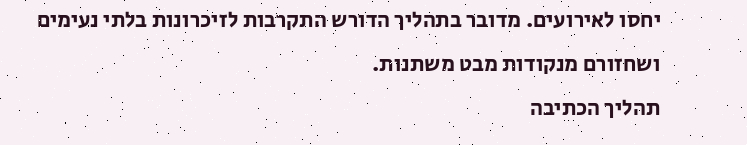יחסו לאירועים. מדובר בתהליך הדורש התקרבות לזיכרונות בלתי נעימים ושחזורם מנקודות מבט משתנות.
תהליך הכתיבה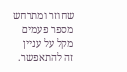שחוזר ומתרחש מספר פעמים מקל על עניין זה להתאפשר.